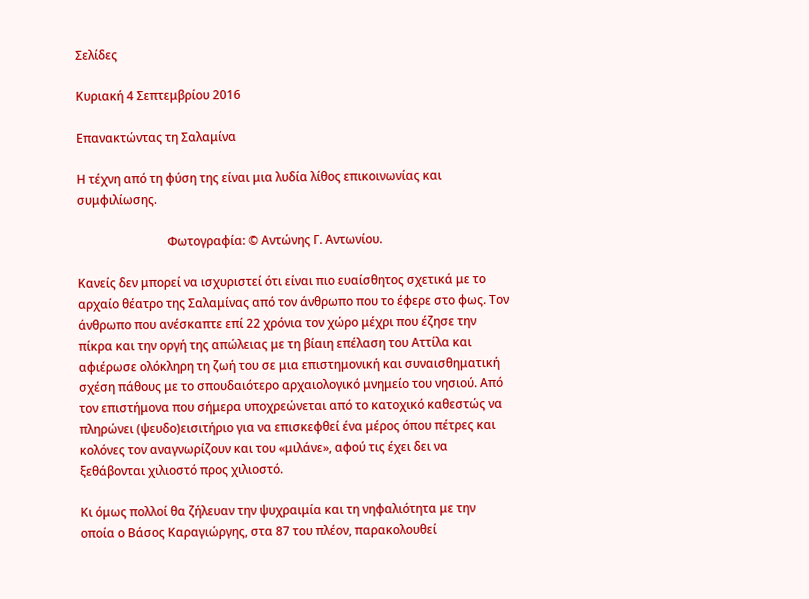Σελίδες

Κυριακή 4 Σεπτεμβρίου 2016

Επανακτώντας τη Σαλαμίνα

Η τέχνη από τη φύση της είναι μια λυδία λίθος επικοινωνίας και συμφιλίωσης.

                              Φωτογραφία: © Αντώνης Γ. Αντωνίου.

Κανείς δεν μπορεί να ισχυριστεί ότι είναι πιο ευαίσθητος σχετικά με το αρχαίο θέατρο της Σαλαμίνας από τον άνθρωπο που το έφερε στο φως. Τον άνθρωπο που ανέσκαπτε επί 22 χρόνια τον χώρο μέχρι που έζησε την πίκρα και την οργή της απώλειας με τη βίαιη επέλαση του Αττίλα και αφιέρωσε ολόκληρη τη ζωή του σε μια επιστημονική και συναισθηματική σχέση πάθους με το σπουδαιότερο αρχαιολογικό μνημείο του νησιού. Από τον επιστήμονα που σήμερα υποχρεώνεται από το κατοχικό καθεστώς να πληρώνει (ψευδο)εισιτήριο για να επισκεφθεί ένα μέρος όπου πέτρες και κολόνες τον αναγνωρίζουν και του «μιλάνε», αφού τις έχει δει να ξεθάβονται χιλιοστό προς χιλιοστό.

Κι όμως πολλοί θα ζήλευαν την ψυχραιμία και τη νηφαλιότητα με την οποία ο Βάσος Καραγιώργης, στα 87 του πλέον, παρακολουθεί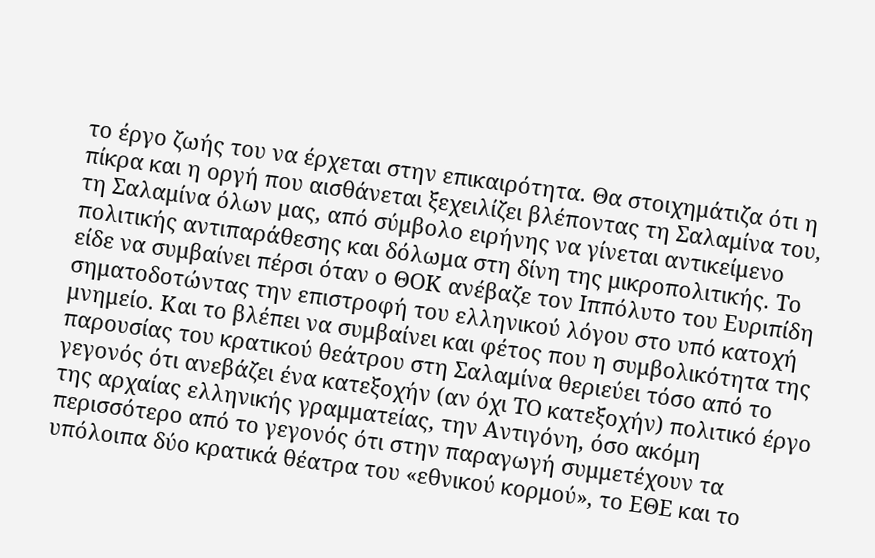το έργο ζωής του να έρχεται στην επικαιρότητα. Θα στοιχημάτιζα ότι η πίκρα και η οργή που αισθάνεται ξεχειλίζει βλέποντας τη Σαλαμίνα του, τη Σαλαμίνα όλων μας, από σύμβολο ειρήνης να γίνεται αντικείμενο πολιτικής αντιπαράθεσης και δόλωμα στη δίνη της μικροπολιτικής. Το είδε να συμβαίνει πέρσι όταν ο ΘΟΚ ανέβαζε τον Ιππόλυτο του Ευριπίδη σηματοδοτώντας την επιστροφή του ελληνικού λόγου στο υπό κατοχή μνημείο. Και το βλέπει να συμβαίνει και φέτος που η συμβολικότητα της παρουσίας του κρατικού θεάτρου στη Σαλαμίνα θεριεύει τόσο από το γεγονός ότι ανεβάζει ένα κατεξοχήν (αν όχι ΤΟ κατεξοχήν) πολιτικό έργο της αρχαίας ελληνικής γραμματείας, την Αντιγόνη, όσο ακόμη περισσότερο από το γεγονός ότι στην παραγωγή συμμετέχουν τα υπόλοιπα δύο κρατικά θέατρα του «εθνικού κορμού», το ΕΘΕ και το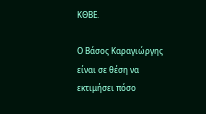ΚΘΒΕ.

Ο Βάσος Καραγιώργης είναι σε θέση να εκτιμήσει πόσο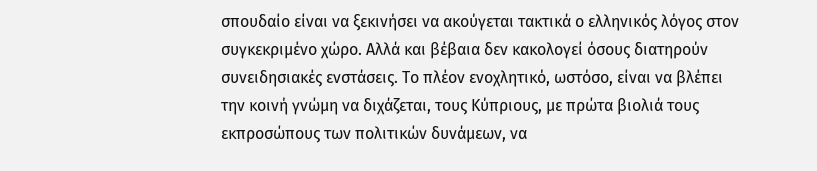σπουδαίο είναι να ξεκινήσει να ακούγεται τακτικά ο ελληνικός λόγος στον συγκεκριμένο χώρο. Αλλά και βέβαια δεν κακολογεί όσους διατηρούν συνειδησιακές ενστάσεις. Το πλέον ενοχλητικό, ωστόσο, είναι να βλέπει την κοινή γνώμη να διχάζεται, τους Κύπριους, με πρώτα βιολιά τους εκπροσώπους των πολιτικών δυνάμεων, να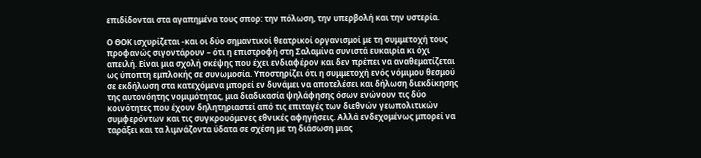επιδίδονται στα αγαπημένα τους σπορ: την πόλωση, την υπερβολή και την υστερία.

Ο ΘΟΚ ισχυρίζεται -και οι δύο σημαντικοί θεατρικοί οργανισμοί με τη συμμετοχή τους προφανώς σιγοντάρουν – ότι η επιστροφή στη Σαλαμίνα συνιστά ευκαιρία κι όχι απειλή. Είναι μια σχολή σκέψης που έχει ενδιαφέρον και δεν πρέπει να αναθεματίζεται ως ύποπτη εμπλοκής σε συνωμοσία. Υποστηρίζει ότι η συμμετοχή ενός νόμιμου θεσμού σε εκδήλωση στα κατεχόμενα μπορεί εν δυνάμει να αποτελέσει και δήλωση διεκδίκησης της αυτονόητης νομιμότητας, μια διαδικασία ψηλάφησης όσων ενώνουν τις δύο κοινότητες που έχουν δηλητηριαστεί από τις επιταγές των διεθνών γεωπολιτικών συμφερόντων και τις συγκρουόμενες εθνικές αφηγήσεις. Αλλά ενδεχομένως μπορεί να ταράξει και τα λιμνάζοντα ύδατα σε σχέση με τη διάσωση μιας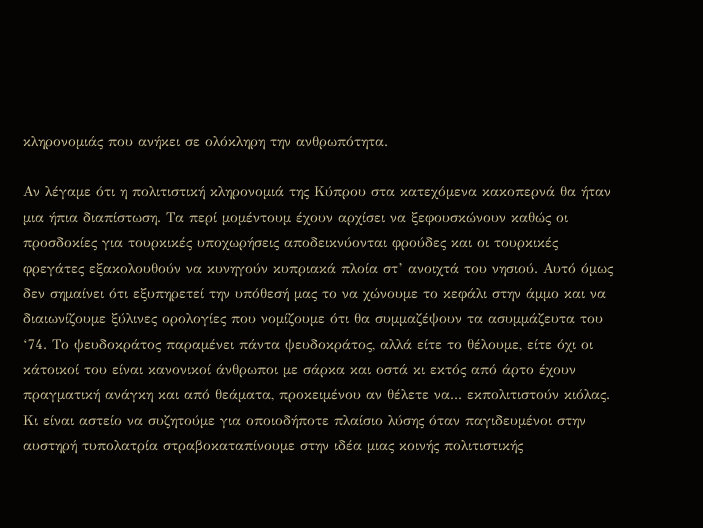κληρονομιάς που ανήκει σε ολόκληρη την ανθρωπότητα.

Αν λέγαμε ότι η πολιτιστική κληρονομιά της Κύπρου στα κατεχόμενα κακοπερνά θα ήταν μια ήπια διαπίστωση. Τα περί μομέντουμ έχουν αρχίσει να ξεφουσκώνουν καθώς οι προσδοκίες για τουρκικές υποχωρήσεις αποδεικνύονται φρούδες και οι τουρκικές φρεγάτες εξακολουθούν να κυνηγούν κυπριακά πλοία στ’ ανοιχτά του νησιού. Αυτό όμως δεν σημαίνει ότι εξυπηρετεί την υπόθεσή μας το να χώνουμε το κεφάλι στην άμμο και να διαιωνίζουμε ξύλινες ορολογίες που νομίζουμε ότι θα συμμαζέψουν τα ασυμμάζευτα του ‘74. Το ψευδοκράτος παραμένει πάντα ψευδοκράτος, αλλά είτε το θέλουμε, είτε όχι οι κάτοικοί του είναι κανονικοί άνθρωποι με σάρκα και οστά κι εκτός από άρτο έχουν πραγματική ανάγκη και από θεάματα, προκειμένου αν θέλετε να... εκπολιτιστούν κιόλας. Κι είναι αστείο να συζητούμε για οποιοδήποτε πλαίσιο λύσης όταν παγιδευμένοι στην αυστηρή τυπολατρία στραβοκαταπίνουμε στην ιδέα μιας κοινής πολιτιστικής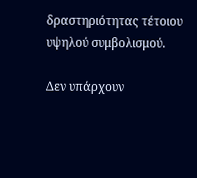δραστηριότητας τέτοιου υψηλού συμβολισμού.

Δεν υπάρχουν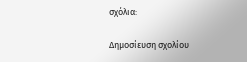σχόλια:

Δημοσίευση σχολίου